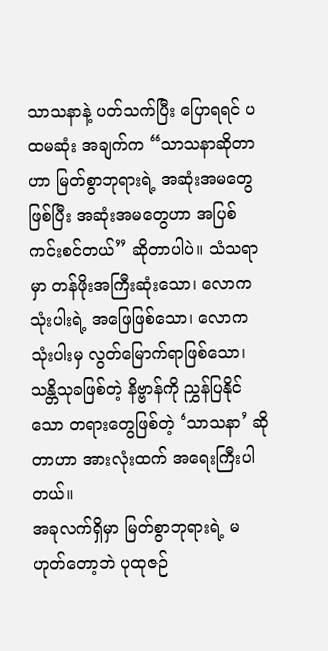သာသနာနဲ့ ပတ်သက်ပြီး ပြောရရင် ပထမဆုံး အချက်က “သာသနာဆိုတာဟာ မြတ်စွာဘုရားရဲ့ အဆုံးအမတွေ ဖြစ်ပြီး အဆုံးအမတွေဟာ အပြစ်ကင်းစင်တယ်” ဆိုတာပါပဲ။ သံသရာမှာ တန်ဖိုးအကြီးဆုံးသော၊ လောကသုံးပါးရဲ့ အဖြေဖြစ်သော၊ လောကသုံးပါးမှ လွတ်မြောက်ရာဖြစ်သော၊ သန္တိသုခဖြစ်တဲ့ နိဗ္ဗာန်ကို ညွှန်ပြနိုင်သော တရားတွေဖြစ်တဲ့ ‘သာသနာ’ ဆိုတာဟာ အားလုံးထက် အရေးကြီးပါတယ်။
အခုလက်ရှိမှာ မြတ်စွာဘုရားရဲ့ မဟုတ်တော့ဘဲ ပုထုဇဉ်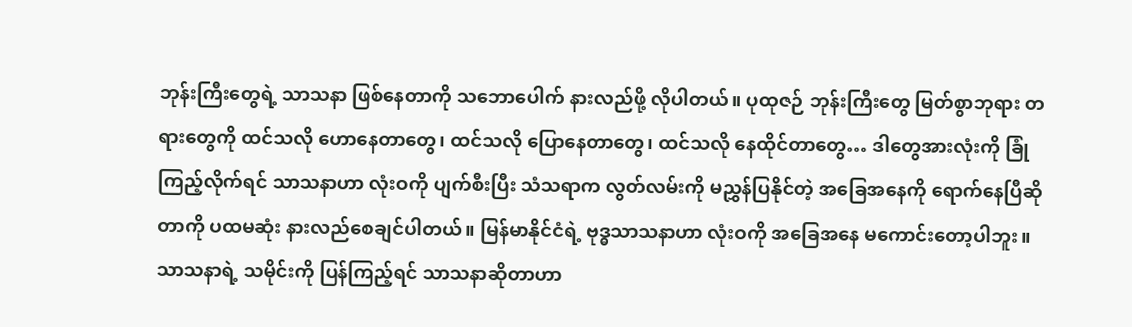ဘုန်းကြီးတွေရဲ့ သာသနာ ဖြစ်နေတာကို သဘောပေါက် နားလည်ဖို့ လိုပါတယ်။ ပုထုဇဉ် ဘုန်းကြီးတွေ မြတ်စွာဘုရား တရားတွေကို ထင်သလို ဟောနေတာတွေ၊ ထင်သလို ပြောနေတာတွေ၊ ထင်သလို နေထိုင်တာတွေ… ဒါတွေအားလုံးကို ခြုံကြည့်လိုက်ရင် သာသနာဟာ လုံးဝကို ပျက်စီးပြီး သံသရာက လွတ်လမ်းကို မညွှန်ပြနိုင်တဲ့ အခြေအနေကို ရောက်နေပြီဆိုတာကို ပထမဆုံး နားလည်စေချင်ပါတယ်။ မြန်မာနိုင်ငံရဲ့ ဗုဒ္ဓသာသနာဟာ လုံးဝကို အခြေအနေ မကောင်းတော့ပါဘူး။
သာသနာရဲ့ သမိုင်းကို ပြန်ကြည့်ရင် သာသနာဆိုတာဟာ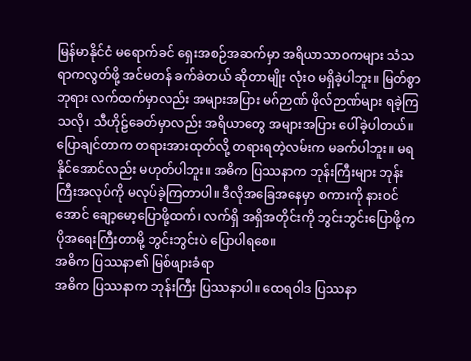မြန်မာနိုင်ငံ မရောက်ခင် ရှေးအစဉ်အဆက်မှာ အရိယာသာဝကများ သံသရာကလွတ်ဖို့ အင်မတန် ခက်ခဲတယ် ဆိုတာမျိုး လုံးဝ မရှိခဲ့ပါဘူး။ မြတ်စွာဘုရား လက်ထက်မှာလည်း အများအပြား မဂ်ဉာဏ် ဖိုလ်ဉာဏ်များ ရခဲ့ကြသလို၊ သီဟိုဠ်ခေတ်မှာလည်း အရိယာတွေ အများအပြား ပေါ်ခဲ့ပါတယ်။
ပြောချင်တာက တရားအားထုတ်လို့ တရားရတဲ့လမ်းက မခက်ပါဘူး။ မရနိုင်အောင်လည်း မဟုတ်ပါဘူး။ အဓိက ပြဿနာက ဘုန်းကြီးများ ဘုန်းကြီးအလုပ်ကို မလုပ်ခဲ့ကြတာပါ။ ဒီလိုအခြေအနေမှာ စကားကို နားဝင်အောင် ချော့မော့ပြောဖို့ထက်၊ လက်ရှိ အရှိအတိုင်းကို ဘွင်းဘွင်းပြောဖို့က ပိုအရေးကြီးတာမို့ ဘွင်းဘွင်းပဲ ပြောပါရစေ။
အဓိက ပြဿနာ၏ မြစ်ဖျားခံရာ
အဓိက ပြဿနာက ဘုန်းကြီး ပြဿနာပါ။ ထေရဝါဒ ပြဿနာ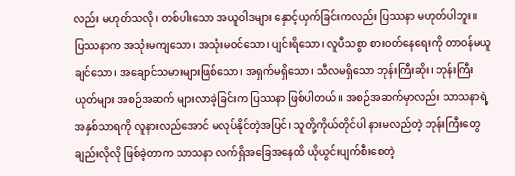လည်း မဟုတ်သလို၊ တစ်ပါးသော အယူဝါဒများ နှောင့်ယှက်ခြင်းကလည်း ပြဿနာ မဟုတ်ပါဘူး။
ပြဿနာက အသုံးမကျသော၊ အသုံးမဝင်သော၊ ပျင်းရိသော၊ လူပီသစွာ စားဝတ်နေရေးကို တာဝန်မယူချင်သော၊ အချောင်သမားများဖြစ်သော၊ အရှက်မရှိသော၊ သီလမရှိသော ဘုန်းကြီးဆိုး၊ ဘုန်းကြီးယုတ်များ အစဉ်အဆက် များလာခဲ့ခြင်းက ပြဿနာ ဖြစ်ပါတယ်။ အစဉ်အဆက်မှာလည်း သာသနာရဲ့ အနှစ်သာရကို လူနားလည်အောင် မလုပ်နိုင်တဲ့အပြင်၊ သူတို့ကိုယ်တိုင်ပါ နားမလည်တဲ့ ဘုန်းကြီးတွေချည်းလိုလို ဖြစ်ခဲ့တာက သာသနာ လက်ရှိအခြေအနေထိ ယိုယွင်းပျက်စီးစေတဲ့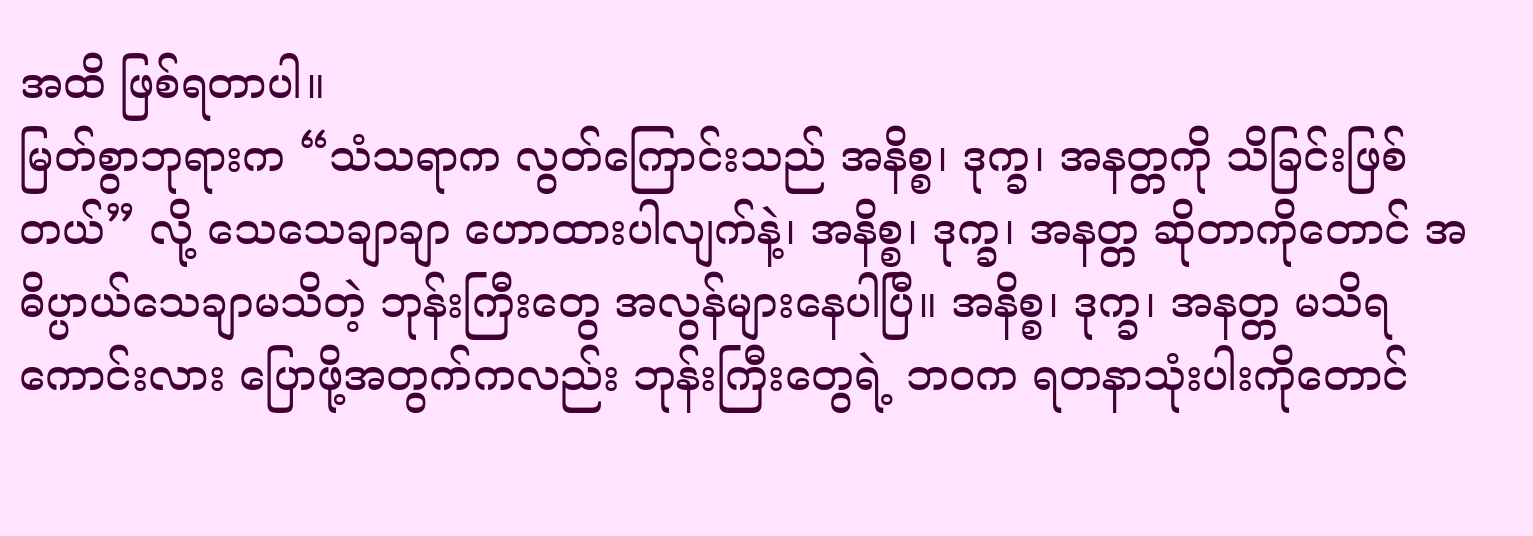အထိ ဖြစ်ရတာပါ။
မြတ်စွာဘုရားက “သံသရာက လွတ်ကြောင်းသည် အနိစ္စ၊ ဒုက္ခ၊ အနတ္တကို သိခြင်းဖြစ်တယ်” လို့ သေသေချာချာ ဟောထားပါလျက်နဲ့၊ အနိစ္စ၊ ဒုက္ခ၊ အနတ္တ ဆိုတာကိုတောင် အဓိပ္ပာယ်သေချာမသိတဲ့ ဘုန်းကြီးတွေ အလွန်များနေပါပြီ။ အနိစ္စ၊ ဒုက္ခ၊ အနတ္တ မသိရကောင်းလား ပြောဖို့အတွက်ကလည်း ဘုန်းကြီးတွေရဲ့ ဘဝက ရတနာသုံးပါးကိုတောင်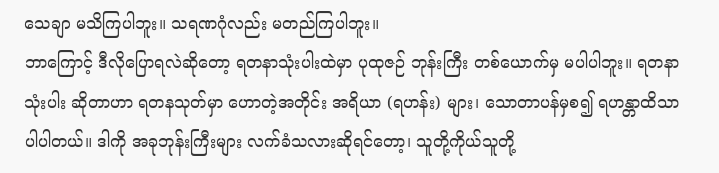သေချာ မသိကြပါဘူး။ သရဏဂုံလည်း မတည်ကြပါဘူး။
ဘာကြောင့် ဒီလိုပြောရလဲဆိုတော့ ရတနာသုံးပါးထဲမှာ ပုထုဇဉ် ဘုန်းကြီး တစ်ယောက်မှ မပါပါဘူး။ ရတနာသုံးပါး ဆိုတာဟာ ရတနသုတ်မှာ ဟောတဲ့အတိုင်း အရိယာ (ရဟန်း) များ၊ သောတာပန်မှစ၍ ရဟန္တာထိသာ ပါပါတယ်။ ဒါကို အခုဘုန်းကြီးများ လက်ခံသလားဆိုရင်တော့၊ သူတို့ကိုယ်သူတို့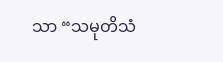သာ “သမုတိသံ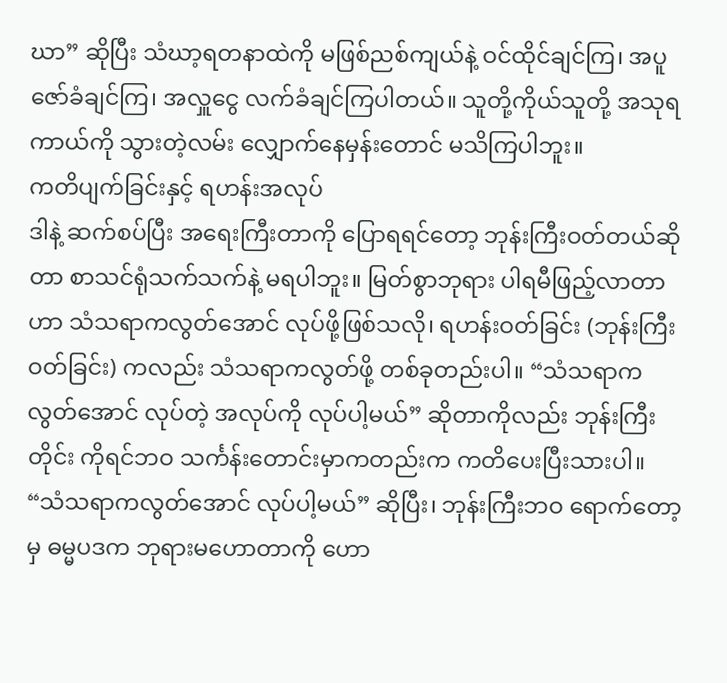ဃာ” ဆိုပြီး သံဃာ့ရတနာထဲကို မဖြစ်ညစ်ကျယ်နဲ့ ဝင်ထိုင်ချင်ကြ၊ အပူဇော်ခံချင်ကြ၊ အလှူငွေ လက်ခံချင်ကြပါတယ်။ သူတို့ကိုယ်သူတို့ အသုရကာယ်ကို သွားတဲ့လမ်း လျှောက်နေမှန်းတောင် မသိကြပါဘူး။
ကတိပျက်ခြင်းနှင့် ရဟန်းအလုပ်
ဒါနဲ့ ဆက်စပ်ပြီး အရေးကြီးတာကို ပြောရရင်တော့ ဘုန်းကြီးဝတ်တယ်ဆိုတာ စာသင်ရုံသက်သက်နဲ့ မရပါဘူး။ မြတ်စွာဘုရား ပါရမီဖြည့်လာတာဟာ သံသရာကလွတ်အောင် လုပ်ဖို့ဖြစ်သလို၊ ရဟန်းဝတ်ခြင်း (ဘုန်းကြီးဝတ်ခြင်း) ကလည်း သံသရာကလွတ်ဖို့ တစ်ခုတည်းပါ။ “သံသရာက လွတ်အောင် လုပ်တဲ့ အလုပ်ကို လုပ်ပါ့မယ်” ဆိုတာကိုလည်း ဘုန်းကြီးတိုင်း ကိုရင်ဘဝ သင်္ကန်းတောင်းမှာကတည်းက ကတိပေးပြီးသားပါ။
“သံသရာကလွတ်အောင် လုပ်ပါ့မယ်” ဆိုပြီး၊ ဘုန်းကြီးဘဝ ရောက်တော့မှ ဓမ္မပဒက ဘုရားမဟောတာကို ဟော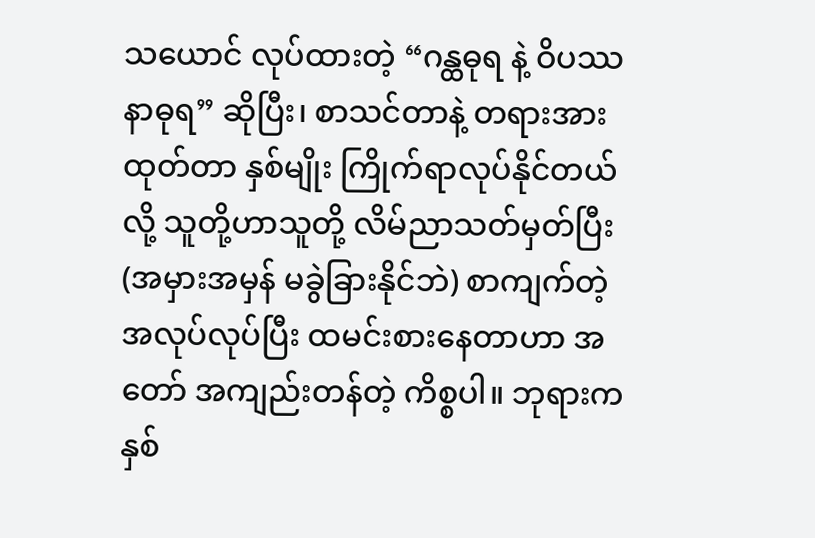သယောင် လုပ်ထားတဲ့ “ဂန္ထဓုရ နဲ့ ဝိပဿနာဓုရ” ဆိုပြီး၊ စာသင်တာနဲ့ တရားအားထုတ်တာ နှစ်မျိုး ကြိုက်ရာလုပ်နိုင်တယ်လို့ သူတို့ဟာသူတို့ လိမ်ညာသတ်မှတ်ပြီး (အမှားအမှန် မခွဲခြားနိုင်ဘဲ) စာကျက်တဲ့ အလုပ်လုပ်ပြီး ထမင်းစားနေတာဟာ အတော် အကျည်းတန်တဲ့ ကိစ္စပါ။ ဘုရားက နှစ်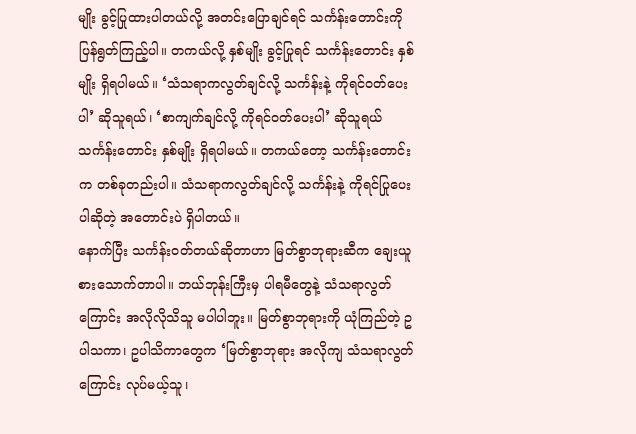မျိုး ခွင့်ပြုထားပါတယ်လို့ အတင်းပြောချင်ရင် သင်္ကန်းတောင်းကို ပြန်ရွတ်ကြည့်ပါ။ တကယ်လို့ နှစ်မျိုး ခွင့်ပြုရင် သင်္ကန်းတောင်း နှစ်မျိုး ရှိရပါမယ်။ ‘သံသရာကလွတ်ချင်လို့ သင်္ကန်းနဲ့ ကိုရင်ဝတ်ပေးပါ’ ဆိုသူရယ်၊ ‘စာကျက်ချင်လို့ ကိုရင်ဝတ်ပေးပါ’ ဆိုသူရယ် သင်္ကန်းတောင်း နှစ်မျိုး ရှိရပါမယ်။ တကယ်တော့ သင်္ကန်းတောင်းက တစ်ခုတည်းပါ။ သံသရာကလွတ်ချင်လို့ သင်္ကန်းနဲ့ ကိုရင်ပြုပေးပါဆိုတဲ့ အတောင်းပဲ ရှိပါတယ်။
နောက်ပြီး သင်္ကန်းဝတ်တယ်ဆိုတာဟာ မြတ်စွာဘုရားဆီက ချေးယူ စားသောက်တာပါ။ ဘယ်ဘုန်းကြီးမှ ပါရမီတွေနဲ့ သံသရာလွတ်ကြောင်း အလိုလိုသိသူ မပါပါဘူး။ မြတ်စွာဘုရားကို ယုံကြည်တဲ့ ဥပါသကာ၊ ဥပါသိကာတွေက ‘မြတ်စွာဘုရား အလိုကျ သံသရာလွတ်ကြောင်း လုပ်မယ့်သူ၊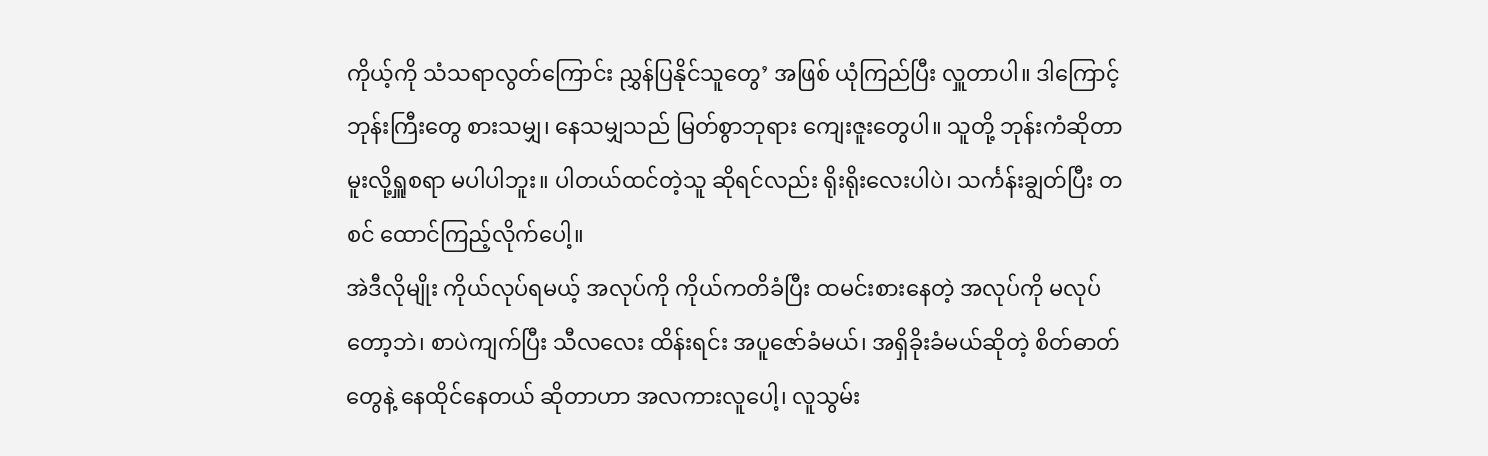ကိုယ့်ကို သံသရာလွတ်ကြောင်း ညွှန်ပြနိုင်သူတွေ’ အဖြစ် ယုံကြည်ပြီး လှူတာပါ။ ဒါကြောင့် ဘုန်းကြီးတွေ စားသမျှ၊ နေသမျှသည် မြတ်စွာဘုရား ကျေးဇူးတွေပါ။ သူတို့ ဘုန်းကံဆိုတာ မူးလို့ရှူစရာ မပါပါဘူး။ ပါတယ်ထင်တဲ့သူ ဆိုရင်လည်း ရိုးရိုးလေးပါပဲ၊ သင်္ကန်းချွတ်ပြီး တစင် ထောင်ကြည့်လိုက်ပေါ့။
အဲဒီလိုမျိုး ကိုယ်လုပ်ရမယ့် အလုပ်ကို ကိုယ်ကတိခံပြီး ထမင်းစားနေတဲ့ အလုပ်ကို မလုပ်တော့ဘဲ၊ စာပဲကျက်ပြီး သီလလေး ထိန်းရင်း အပူဇော်ခံမယ်၊ အရှိခိုးခံမယ်ဆိုတဲ့ စိတ်ဓာတ်တွေနဲ့ နေထိုင်နေတယ် ဆိုတာဟာ အလကားလူပေါ့၊ လူသွမ်း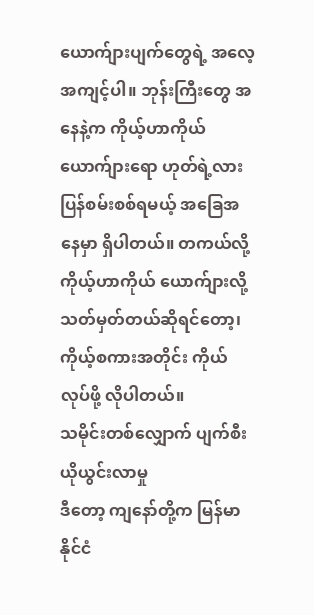ယောက်ျားပျက်တွေရဲ့ အလေ့အကျင့်ပါ။ ဘုန်းကြီးတွေ အနေနဲ့က ကိုယ့်ဟာကိုယ် ယောက်ျားရော ဟုတ်ရဲ့လား ပြန်စမ်းစစ်ရမယ့် အခြေအနေမှာ ရှိပါတယ်။ တကယ်လို့ ကိုယ့်ဟာကိုယ် ယောက်ျားလို့ သတ်မှတ်တယ်ဆိုရင်တော့၊ ကိုယ့်စကားအတိုင်း ကိုယ်လုပ်ဖို့ လိုပါတယ်။
သမိုင်းတစ်လျှောက် ပျက်စီးယိုယွင်းလာမှု
ဒီတော့ ကျနော်တို့က မြန်မာနိုင်ငံ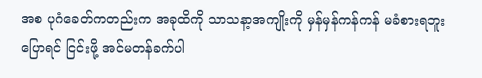အစ ပုဂံခေတ်ကတည်းက အခုထိကို သာသနာ့အကျိုးကို မှန်မှန်ကန်ကန် မခံစားရဘူး ပြောရင် ငြင်းဖို့ အင်မတန်ခက်ပါ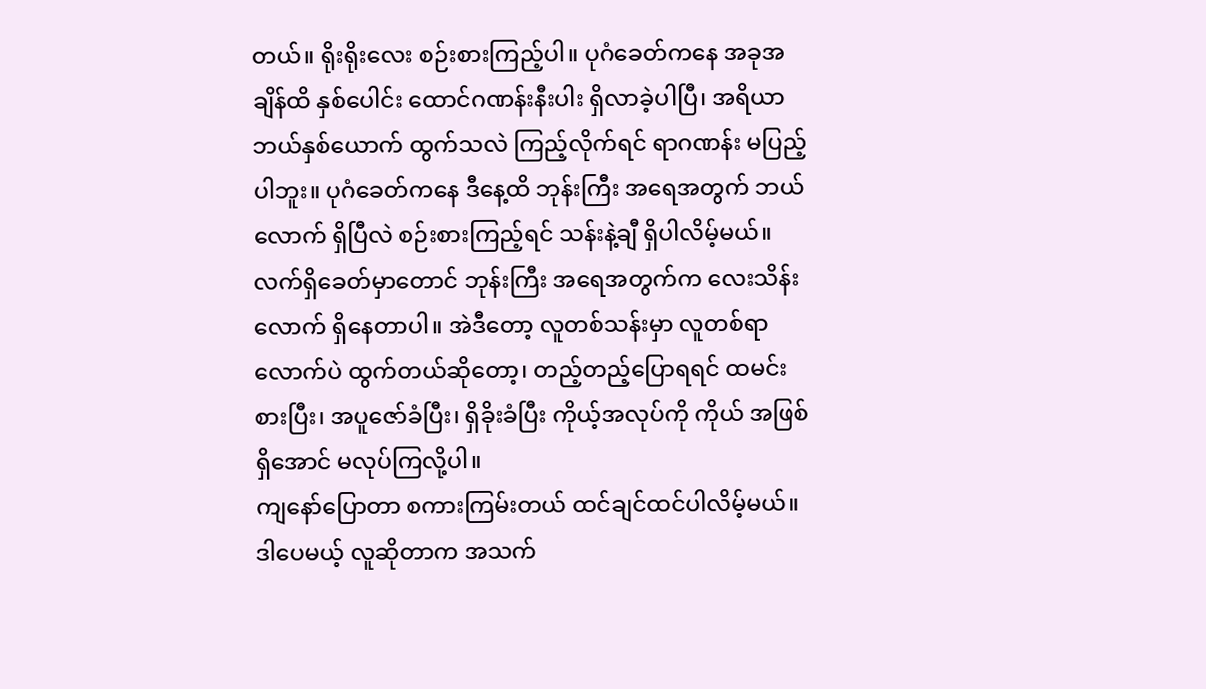တယ်။ ရိုးရိုးလေး စဉ်းစားကြည့်ပါ။ ပုဂံခေတ်ကနေ အခုအချိန်ထိ နှစ်ပေါင်း ထောင်ဂဏန်းနီးပါး ရှိလာခဲ့ပါပြီ၊ အရိယာ ဘယ်နှစ်ယောက် ထွက်သလဲ ကြည့်လိုက်ရင် ရာဂဏန်း မပြည့်ပါဘူး။ ပုဂံခေတ်ကနေ ဒီနေ့ထိ ဘုန်းကြီး အရေအတွက် ဘယ်လောက် ရှိပြီလဲ စဉ်းစားကြည့်ရင် သန်းနဲ့ချီ ရှိပါလိမ့်မယ်။ လက်ရှိခေတ်မှာတောင် ဘုန်းကြီး အရေအတွက်က လေးသိန်းလောက် ရှိနေတာပါ။ အဲဒီတော့ လူတစ်သန်းမှာ လူတစ်ရာလောက်ပဲ ထွက်တယ်ဆိုတော့၊ တည့်တည့်ပြောရရင် ထမင်းစားပြီး၊ အပူဇော်ခံပြီး၊ ရှိခိုးခံပြီး ကိုယ့်အလုပ်ကို ကိုယ် အဖြစ်ရှိအောင် မလုပ်ကြလို့ပါ။
ကျနော်ပြောတာ စကားကြမ်းတယ် ထင်ချင်ထင်ပါလိမ့်မယ်။ ဒါပေမယ့် လူဆိုတာက အသက်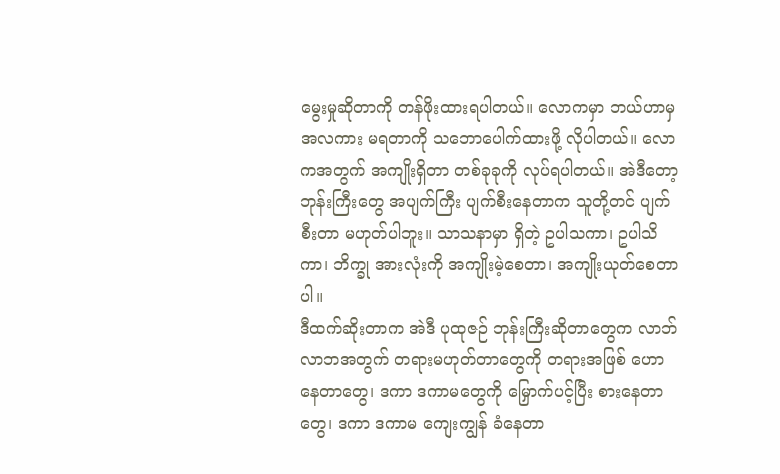မွေးမှုဆိုတာကို တန်ဖိုးထားရပါတယ်။ လောကမှာ ဘယ်ဟာမှ အလကား မရတာကို သဘောပေါက်ထားဖို့ လိုပါတယ်။ လောကအတွက် အကျိုးရှိတာ တစ်ခုခုကို လုပ်ရပါတယ်။ အဲဒီတော့ ဘုန်းကြီးတွေ အပျက်ကြီး ပျက်စီးနေတာက သူတို့တင် ပျက်စီးတာ မဟုတ်ပါဘူး။ သာသနာမှာ ရှိတဲ့ ဥပါသကာ၊ ဥပါသိကာ၊ ဘိက္ခု အားလုံးကို အကျိုးမဲ့စေတာ၊ အကျိုးယုတ်စေတာပါ။
ဒီထက်ဆိုးတာက အဲဒီ ပုထုဇဉ် ဘုန်းကြီးဆိုတာတွေက လာဘ်လာဘအတွက် တရားမဟုတ်တာတွေကို တရားအဖြစ် ဟောနေတာတွေ၊ ဒကာ ဒကာမတွေကို မြှောက်ပင့်ပြီး စားနေတာတွေ၊ ဒကာ ဒကာမ ကျေးကျွန် ခံနေတာ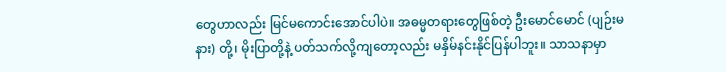တွေဟာလည်း မြင်မကောင်းအောင်ပါပဲ။ အဓမ္မတရားတွေဖြစ်တဲ့ ဦးမောင်မောင် (ပျဉ်းမနား) တို့၊ မိုးပြာတို့နဲ့ ပတ်သက်လို့ကျတော့လည်း မနှိမ်နင်းနိုင်ပြန်ပါဘူး။ သာသနာမှာ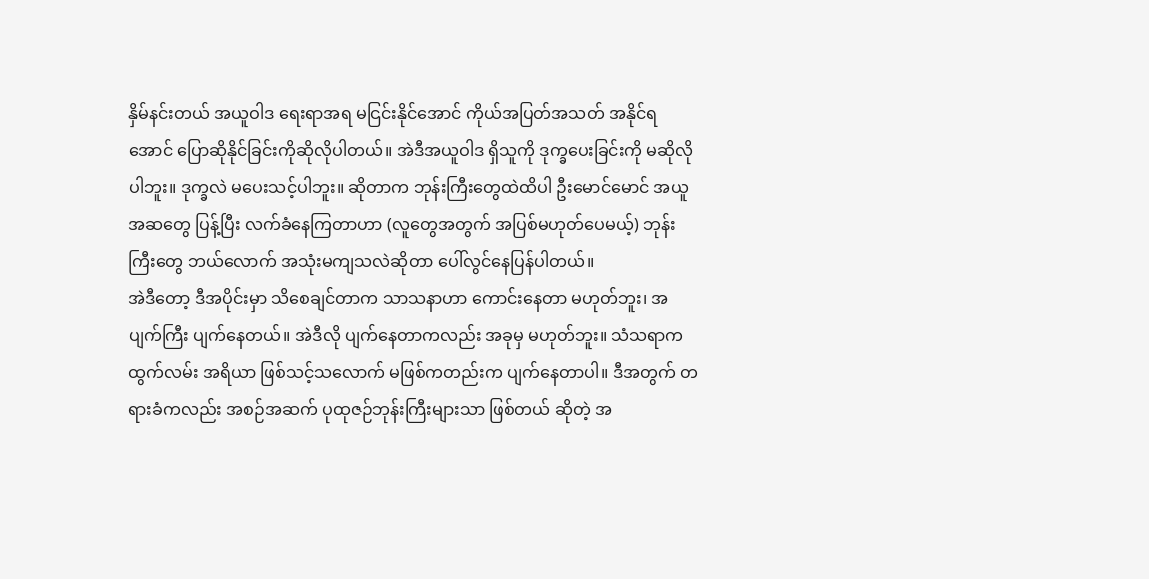နှိမ်နင်းတယ် အယူဝါဒ ရေးရာအရ မငြင်းနိုင်အောင် ကိုယ်အပြတ်အသတ် အနိုင်ရအောင် ပြောဆိုနိုင်ခြင်းကိုဆိုလိုပါတယ်။ အဲဒီအယူဝါဒ ရှိသူကို ဒုက္ခပေးခြင်းကို မဆိုလိုပါဘူး။ ဒုက္ခလဲ မပေးသင့်ပါဘူး။ ဆိုတာက ဘုန်းကြီးတွေထဲထိပါ ဦးမောင်မောင် အယူအဆတွေ ပြန့်ပြီး လက်ခံနေကြတာဟာ (လူတွေအတွက် အပြစ်မဟုတ်ပေမယ့်) ဘုန်းကြီးတွေ ဘယ်လောက် အသုံးမကျသလဲဆိုတာ ပေါ်လွင်နေပြန်ပါတယ်။
အဲဒီတော့ ဒီအပိုင်းမှာ သိစေချင်တာက သာသနာဟာ ကောင်းနေတာ မဟုတ်ဘူး၊ အပျက်ကြီး ပျက်နေတယ်။ အဲဒီလို ပျက်နေတာကလည်း အခုမှ မဟုတ်ဘူး။ သံသရာက ထွက်လမ်း အရိယာ ဖြစ်သင့်သလောက် မဖြစ်ကတည်းက ပျက်နေတာပါ။ ဒီအတွက် တရားခံကလည်း အစဉ်အဆက် ပုထုဇဉ်ဘုန်းကြီးများသာ ဖြစ်တယ် ဆိုတဲ့ အ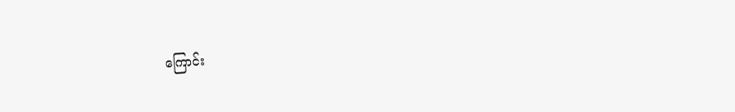ကြောင်း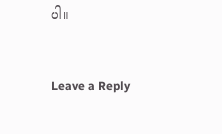ပါ။


Leave a Reply